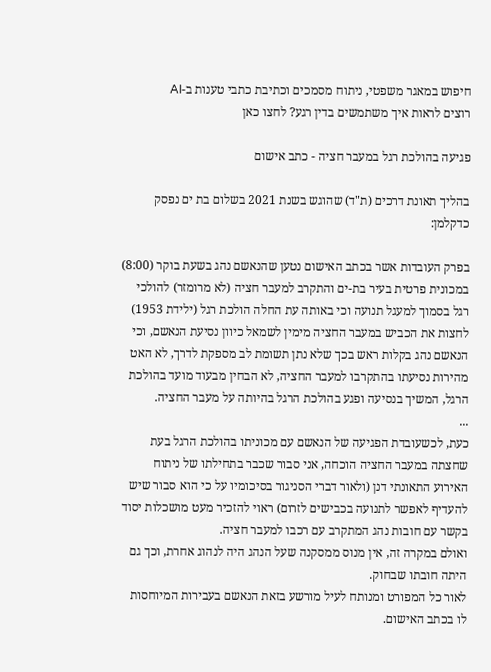חיפוש במאגר משפטי, ניתוח מסמכים וכתיבת כתבי טענות ב-AI
רוצים לראות איך משתמשים בדין רגע? לחצו כאן

פגיעה בהולכת רגל במעבר חציה - כתב אישום

בהליך תאונת דרכים (ת"ד) שהוגש בשנת 2021 בשלום בת ים נפסק כדקלמן:

בפרק העובדות אשר בכתב האישום נטען שהנאשם נהג בשעת בוקר (8:00) במכונית פרטית בעיר בת-ים והתקרב למעבר חציה (לא מרומזר) להולכי רגל בסמוך למעגל תנועה וכי באותה עת החלה הולכת רגל (ילידת 1953) לחצות את הכביש במעבר החציה מימין לשמאל כיוון נסיעת הנאשם, וכי הנאשם נהג בקלות ראש בכך שלא נתן תשומת לב מספקת לדרך, לא האט מהירות נסיעתו בהתקרבו למעבר החציה, לא הבחין מבעוד מועד בהולכת הרגל, המשיך בנסיעה ופגע בהולכת הרגל בהיותה על מעבר החציה.
...
כעת, לכשעובדת הפגיעה של הנאשם עם מכוניתו בהולכת הרגל בעת שחצתה במעבר החציה הוכחה, אני סבור שכבר בתחילתו של ניתוח האירוע התאונתי דנן (ולאור דברי הסניגור בסיכומיו על כי הוא סבור שיש להעדיף לאפשר לתנועה בכבישים לזרום) ראוי להזכיר מעט מושכלות יסוד בקשר עם חובות נהג המתקרב עם רכבו למעבר חציה.
ואולם במקרה זה, אין מנוס ממסקנה שעל הנהג היה לנהוג אחרת, וכך גם היתה חובתו שבחוק.
לאור כל המפורט ומנותח לעיל מורשע בזאת הנאשם בעבירות המיוחסות לו בכתב האישום.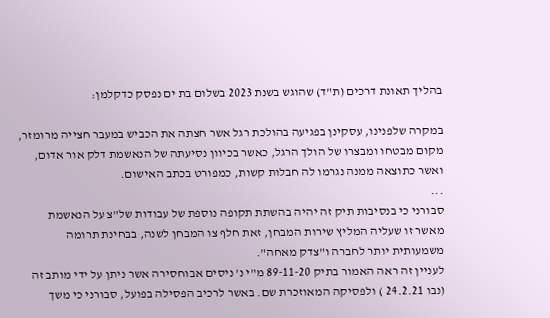בהליך תאונת דרכים (ת"ד) שהוגש בשנת 2023 בשלום בת ים נפסק כדקלמן:

במקרה שלפנינו, עסקינן בפגיעה בהולכת רגל אשר חצתה את הכביש במעבר חצייה מרומזר, מקום מבטחו ומבצרו של הולך הרגל, כאשר בכיוון נסיעתה של הנאשמת דלק אור אדום, ואשר כתוצאה ממנה נגרמו לה חבלות קשות, כמפורט בכתב האישום.
...
סבורני כי בנסיבות תיק זה יהיה בהשתת תקופה נוספת של עבודות של"צ על הנאשמת מאשר זו שעליה המליץ שירות המבחן, זאת חלף צו המבחן לשנה, בבחינת תרומה משמעותית יותר לחברה ו"צדק מאחה".
לעניין זה ראה האמור בתיק 89-11-20 מ"י נ' ניסים אבוחסירה אשר ניתן על ידי מותב זה (נבו 24.2.21 ) ולפסיקה המאוזכרת שם. באשר לרכיב הפסילה בפועל, סבורני כי משך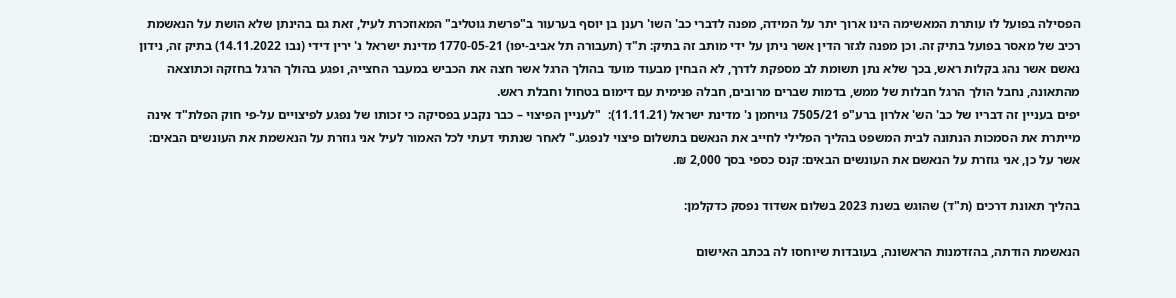הפסילה בפועל לו עותרת המאשימה הינו ארוך יתר על המידה, מפנה לדברי כב' השו' רענן בן יוסף בערעור ב"פרשת גוטליב" המאוזכרת לעיל, זאת גם בהינתן שלא הושת על הנאשמת רכיב של מאסר בפועל בתיק זה. וכן מפנה לגזר הדין אשר ניתן על ידי מותב זה בתיק: ת"ד (תעבורה תל אביב-יפו) 1770-05-21 מדינת ישראל נ' ירין דידי (נבו 14.11.2022) בתיק זה, נידון נאשם אשר נהג בקלות ראש, בכך שלא נתן תשומת לב מספקת לדרך, לא הבחין מבעוד מועד בהולך הרגל אשר חצה את הכביש במעבר החצייה, ופגע בהולך הרגל בחזקה וכתוצאה מהתאונה, נחבל הולך הרגל חבלות של ממש, בדמות שברים מרובים, חבלה פנימית עם דימום בטחול וחבלת ראש.
יפים בעניין זה דבריו של כב' הש' אלרון ברע"פ 7505/21 גויחמן נ' מדינת ישראל (11.11.21):  "לעניין הפיצוי – כבר נקבע בפסיקה כי זכותו של נפגע לפיצויים על-פי חוק הפלת"ד אינה מייתרת את הסמכות הנתונה לבית המשפט בהליך הפלילי לחייב את הנאשם בתשלום פיצוי לנפגע." לאחר שנתתי דעתי לכל האמור לעיל אני גוזרת על הנאשמת את העונשים הבאים: אשר על כן, אני גוזרת על הנאשם את העונשים הבאים: קנס כספי בסך 2,000 ₪.

בהליך תאונת דרכים (ת"ד) שהוגש בשנת 2023 בשלום אשדוד נפסק כדקלמן:

הנאשמת הודתה, בהזדמנות הראשונה, בעובדות שיוחסו לה בכתב האישום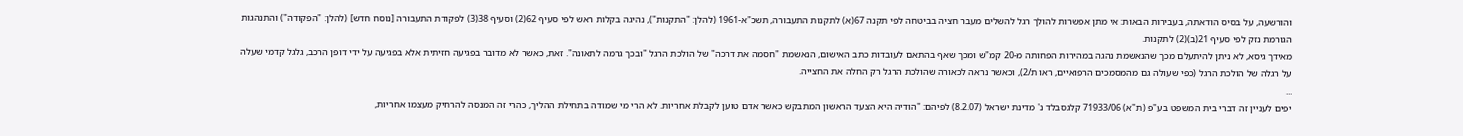והורשעה, על בסיס הודאתה, בעבירות הבאות: אי מתן אפשרות להולך רגל להשלים מעבר חציה בביטחה לפי תקנה 67(א) לתקנות התעבורה, תשכ"א-1961 (להלן: "התקנות"), נהיגה בקלות ראש לפי סעיף 62(2) וסעיף 38(3) לפקודת התעבורה [נוסח חדש] (להלן: "הפקודה") והתנהגות הגורמת נזק לפי סעיף 21(ב)(2) לתקנות.
מאידך גיסא, לא ניתן להיתעלם מכך שהנאשמת נהגה במהירות הפחותה מ-20 קמ"ש ומכך שאף בהתאם לעובדות כתב האישום, הנאשמת "חסמה את דרכה" של הולכת הרגל "ובכך גרמה לתאונה". זאת, כאשר לא מדובר בפגיעה חזיתית אלא בפגיעה על ידי דופן הרכב, גלגל קדמי שעלה על רגלה של הולכת הרגל (כפי שעולה גם מהמסמכים הרפואיים, ראו ת/2), וכאשר נראה לכאורה שהולכת הרגל רק החלה את החצייה.
...
יפים לעניין זה דברי בית המשפט בע"פ (ת"א) 71933/06 קלגסבלד נ' מדינת ישראל (8.2.07) לפיהם: "הודיה היא הצעד הראשון המתבקש כאשר אדם טוען לקבלת אחריות. לא הרי מי שמודה בתחילת ההליך, כהרי זה המנסה להרחיק מעצמו אחריות,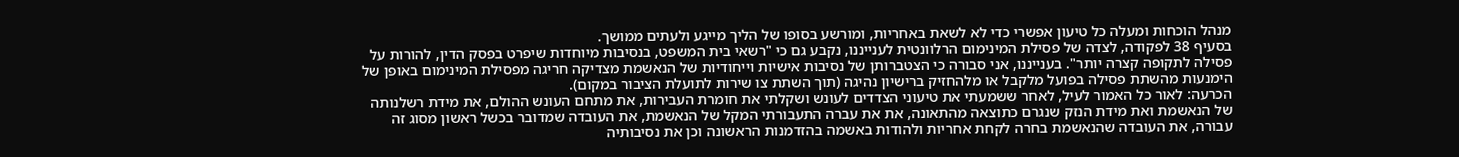מנהל הוכחות ומעלה כל טיעון אפשרי כדי לא לשאת באחריות, ומורשע בסופו של הליך מייגע ולעתים ממושך.
בסעיף 38 לפקודה, לצדה של פסילת המינימום הרלוונטית לענייננו, נקבע גם כי "רשאי בית המשפט, בנסיבות מיוחדות שיפרט בפסק הדין, להורות על פסילה לתקופה קצרה יותר". בענייננו, אני סבורה כי הצטברותן של נסיבות אישיות וייחודיות של הנאשמת מצדיקה חריגה מפסילת המינימום באופן של הימנעות מהשתת פסילה בפועל מלקבל או מלהחזיק ברישיון נהיגה (תוך השתת צו שירות לתועלת הציבור במקום).
הכרעה: לאור כל האמור לעיל, לאחר ששמעתי את טיעוני הצדדים לעונש ושקלתי את חומרת העבירות, את מתחם העונש ההולם, את מידת רשלנותה של הנאשמת ואת מידת הנזק שנגרם כתוצאה מהתאונה, את את עברה התעבורתי המקל של הנאשמת, את העובדה שמדובר בכשל ראשון מסוג זה עבורה, את העובדה שהנאשמת בחרה לקחת אחריות ולהודות באשמה בהזדמנות הראשונה וכן את נסיבותיה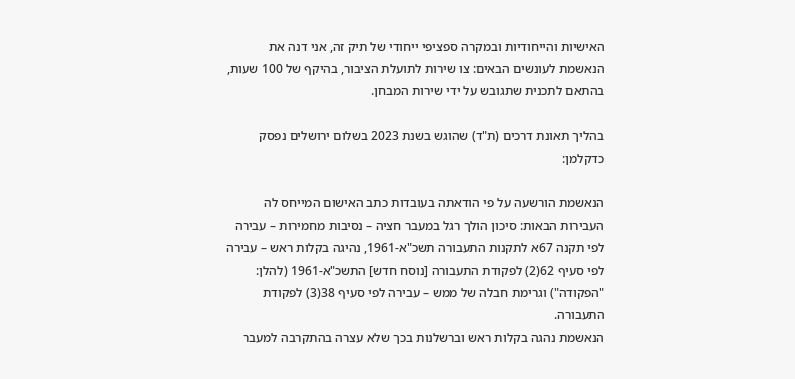האישיות והייחודיות ובמקרה ספציפי ייחודי של תיק זה, אני דנה את הנאשמת לעונשים הבאים: צו שירות לתועלת הציבור, בהיקף של 100 שעות, בהתאם לתכנית שתגובש על ידי שירות המבחן.

בהליך תאונת דרכים (ת"ד) שהוגש בשנת 2023 בשלום ירושלים נפסק כדקלמן:

הנאשמת הורשעה על פי הודאתה בעובדות כתב האישום המייחס לה העבירות הבאות: סיכון הולך רגל במעבר חציה – נסיבות מחמירות – עבירה לפי תקנה 67א לתקנות התעבורה תשכ"א-1961, נהיגה בקלות ראש – עבירה לפי סעיף 62(2) לפקודת התעבורה [נוסח חדש] התשכ"א-1961 (להלן: "הפקודה") וגרימת חבלה של ממש – עבירה לפי סעיף 38(3) לפקודת התעבורה.
הנאשמת נהגה בקלות ראש וברשלנות בכך שלא עצרה בהתקרבה למעבר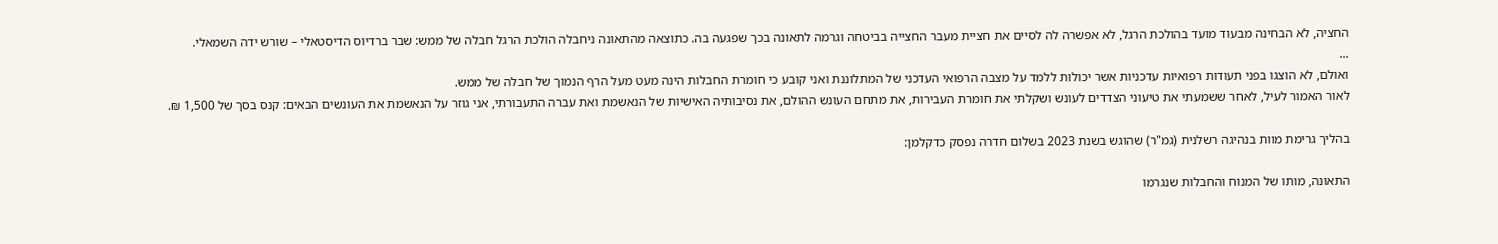החציה, לא הבחינה מבעוד מועד בהולכת הרגל, לא אפשרה לה לסיים את חציית מעבר החצייה בביטחה וגרמה לתאונה בכך שפגעה בה. כתוצאה מהתאונה ניחבלה הולכת הרגל חבלה של ממש: שבר ברדיוס הדיסטאלי – שורש ידה השמאלי.
...
ואולם, לא הוצגו בפני תעודות רפואיות עדכניות אשר יכולות ללמד על מצבה הרפואי העדכני של המתלוננת ואני קובע כי חומרת החבלות הינה מעט מעל הרף הנמוך של חבלה של ממש.
לאור האמור לעיל, לאחר ששמעתי את טיעוני הצדדים לעונש ושקלתי את חומרת העבירות, את מתחם העונש ההולם, את נסיבותיה האישיות של הנאשמת ואת עברה התעבורתי, אני גוזר על הנאשמת את העונשים הבאים: קנס בסך של 1,500 ₪.

בהליך גרימת מוות בנהיגה רשלנית (גמ"ר) שהוגש בשנת 2023 בשלום חדרה נפסק כדקלמן:

התאונה, מותו של המנוח והחבלות שנגרמו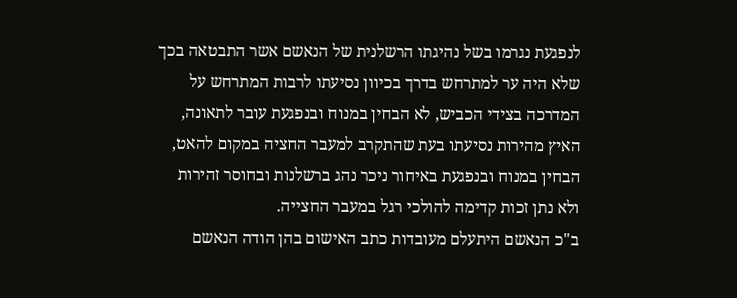לנפגעת נגרמו בשל נהיגתו הרשלנית של הנאשם אשר התבטאה בכך שלא היה ער למתרחש בדרך בכיוון נסיעתו לרבות המתרחש על המדרכה בצידי הכביש, לא הבחין במנוח ובנפגעת עובר לתאונה, האיץ מהירות נסיעתו בעת שהתקרב למעבר החציה במקום להאט, הבחין במנוח ובנפגעת באיחור ניכר נהג ברשלנות ובחוסר זהירות ולא נתן זכות קדימה להולכי רגל במעבר החצייה.
ב"כ הנאשם היתעלם מעובדות כתב האישום בהן הודה הנאשם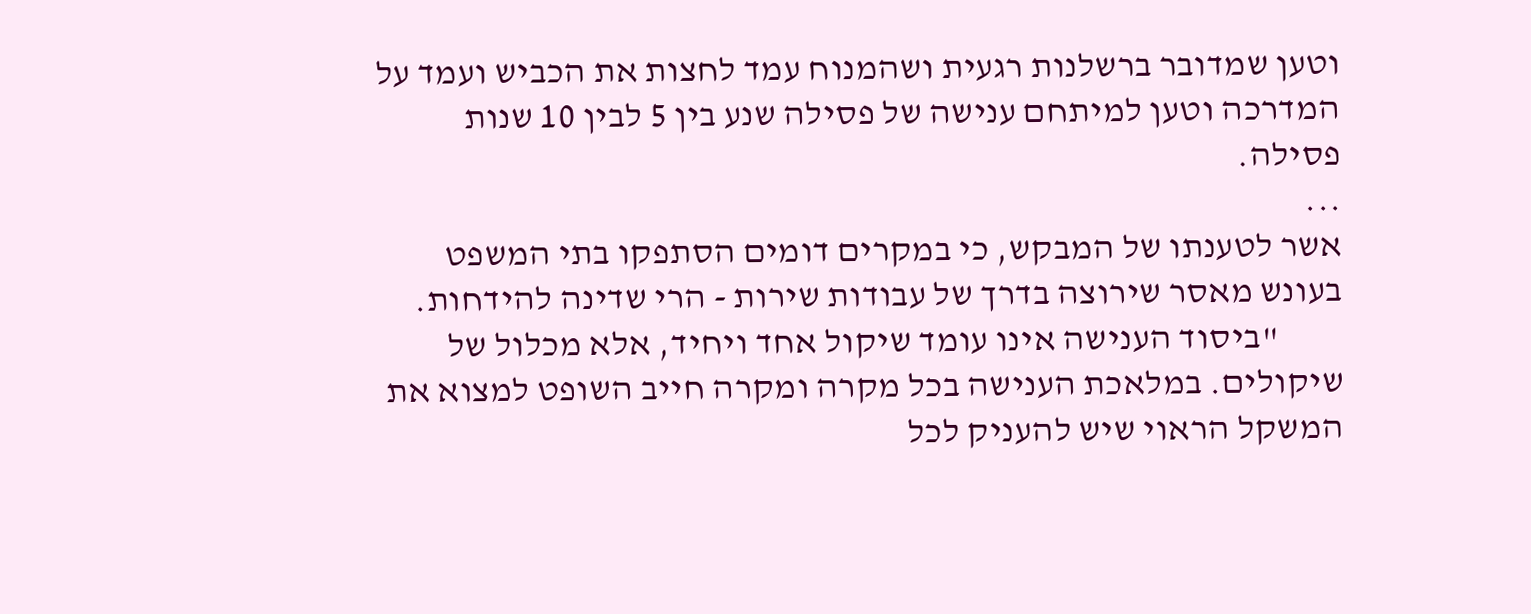וטען שמדובר ברשלנות רגעית ושהמנוח עמד לחצות את הכביש ועמד על המדרכה וטען למיתחם ענישה של פסילה שנע בין 5 לבין 10 שנות פסילה.
...
אשר לטענתו של המבקש, כי במקרים דומים הסתפקו בתי המשפט בעונש מאסר שירוצה בדרך של עבודות שירות - הרי שדינה להידחות.
         "ביסוד הענישה אינו עומד שיקול אחד ויחיד, אלא מכלול של שיקולים. במלאכת הענישה בכל מקרה ומקרה חייב השופט למצוא את המשקל הראוי שיש להעניק לכל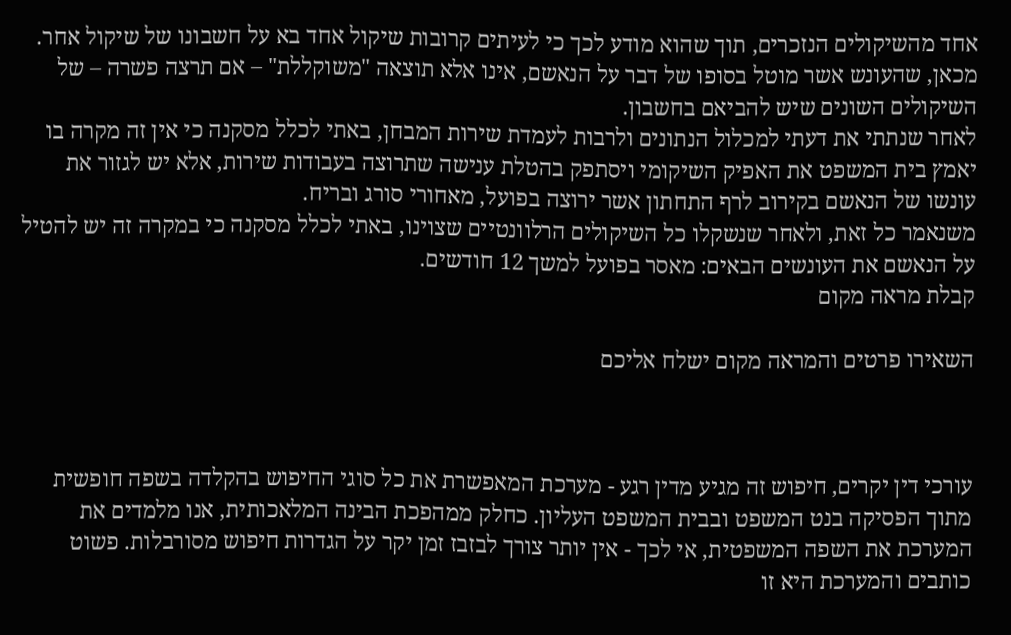אחד מהשיקולים הנזכרים, תוך שהוא מודע לכך כי לעיתים קרובות שיקול אחד בא על חשבונו של שיקול אחר. מכאן, שהעונש אשר מוטל בסופו של דבר על הנאשם, אינו אלא תוצאה "משוקללת" – אם תרצה פשרה – של השיקולים השונים שיש להביאם בחשבון.
לאחר שנתתי את דעתי למכלול הנתונים ולרבות לעמדת שירות המבחן, באתי לכלל מסקנה כי אין זה מקרה בו יאמץ בית המשפט את האפיק השיקומי ויסתפק בהטלת ענישה שתרוצה בעבודות שירות, אלא יש לגזור את עונשו של הנאשם בקירוב לרף התחתון אשר ירוצה בפועל, מאחורי סורג ובריח.
משנאמר כל זאת, ולאחר שנשקלו כל השיקולים הרלוונטיים שצוינו, באתי לכלל מסקנה כי במקרה זה יש להטיל על הנאשם את העונשים הבאים: מאסר בפועל למשך 12 חודשים.
קבלת מראה מקום

השאירו פרטים והמראה מקום ישלח אליכם



עורכי דין יקרים, חיפוש זה מגיע מדין רגע - מערכת המאפשרת את כל סוגי החיפוש בהקלדה בשפה חופשית מתוך הפסיקה בנט המשפט ובבית המשפט העליון. כחלק ממהפכת הבינה המלאכותית, אנו מלמדים את המערכת את השפה המשפטית, אי לכך - אין יותר צורך לבזבז זמן יקר על הגדרות חיפוש מסורבלות. פשוט כותבים והמערכת היא זו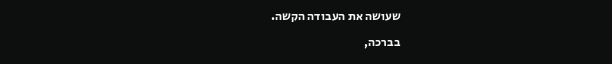שעושה את העבודה הקשה.

בברכה,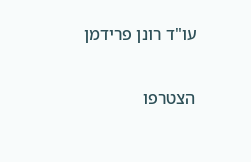עו"ד רונן פרידמן

הצטרפו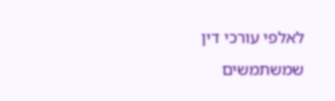לאלפי עורכי דין שמשתמשים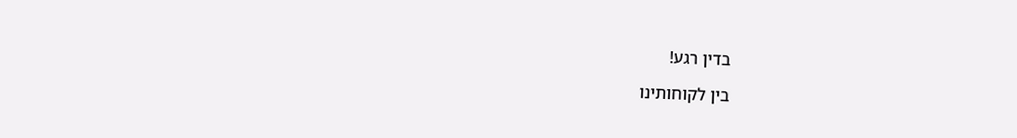בדין רגע!

בין לקוחותינו